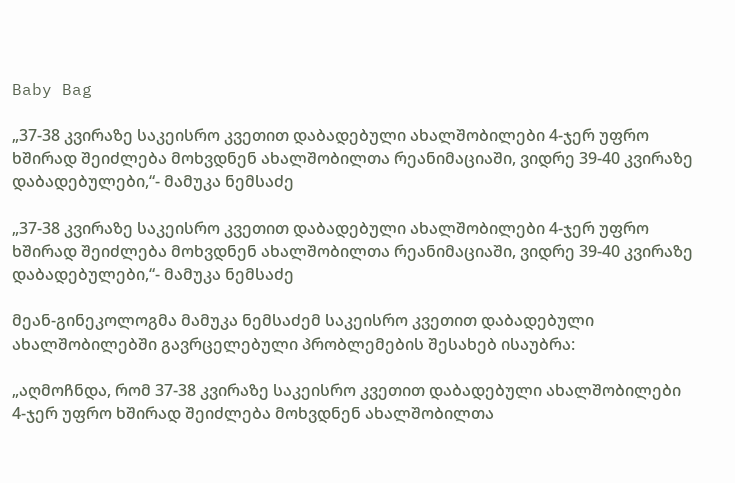Baby Bag

„37-38 კვირაზე საკეისრო კვეთით დაბადებული ახალშობილები 4-ჯერ უფრო ხშირად შეიძლება მოხვდნენ ახალშობილთა რეანიმაციაში, ვიდრე 39-40 კვირაზე დაბადებულები,“- მამუკა ნემსაძე

„37-38 კვირაზე საკეისრო კვეთით დაბადებული ახალშობილები 4-ჯერ უფრო ხშირად შეიძლება მოხვდნენ ახალშობილთა რეანიმაციაში, ვიდრე 39-40 კვირაზე დაბადებულები,“- მამუკა ნემსაძე

მეან-გინეკოლოგმა მამუკა ნემსაძემ საკეისრო კვეთით დაბადებული ახალშობილებში გავრცელებული პრობლემების შესახებ ისაუბრა:

„აღმოჩნდა, რომ 37-38 კვირაზე საკეისრო კვეთით დაბადებული ახალშობილები 4-ჯერ უფრო ხშირად შეიძლება მოხვდნენ ახალშობილთა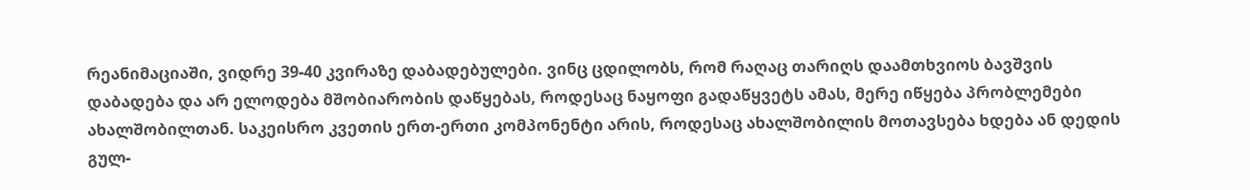რეანიმაციაში, ვიდრე 39-40 კვირაზე დაბადებულები. ვინც ცდილობს, რომ რაღაც თარიღს დაამთხვიოს ბავშვის დაბადება და არ ელოდება მშობიარობის დაწყებას, როდესაც ნაყოფი გადაწყვეტს ამას, მერე იწყება პრობლემები ახალშობილთან. საკეისრო კვეთის ერთ-ერთი კომპონენტი არის, როდესაც ახალშობილის მოთავსება ხდება ან დედის გულ-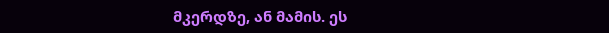მკერდზე, ან მამის. ეს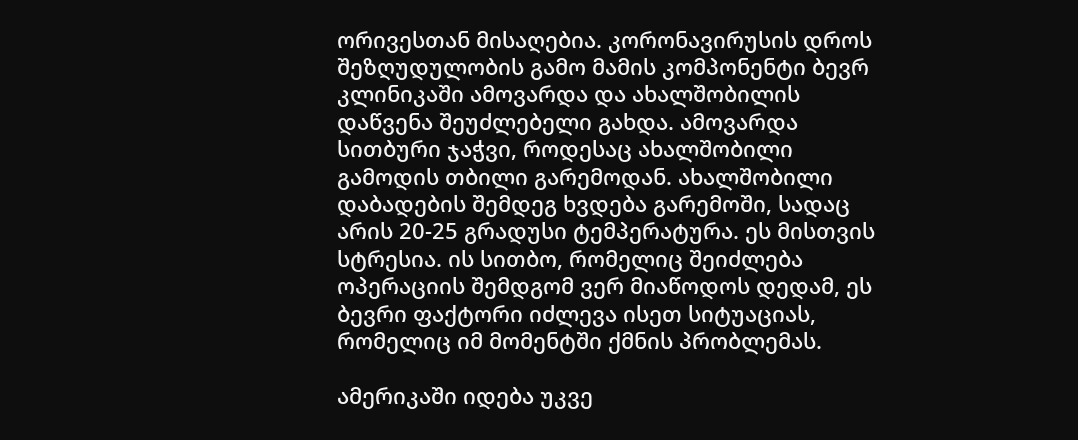ორივესთან მისაღებია. კორონავირუსის დროს შეზღუდულობის გამო მამის კომპონენტი ბევრ კლინიკაში ამოვარდა და ახალშობილის დაწვენა შეუძლებელი გახდა. ამოვარდა სითბური ჯაჭვი, როდესაც ახალშობილი გამოდის თბილი გარემოდან. ახალშობილი დაბადების შემდეგ ხვდება გარემოში, სადაც არის 20-25 გრადუსი ტემპერატურა. ეს მისთვის სტრესია. ის სითბო, რომელიც შეიძლება ოპერაციის შემდგომ ვერ მიაწოდოს დედამ, ეს ბევრი ფაქტორი იძლევა ისეთ სიტუაციას, რომელიც იმ მომენტში ქმნის პრობლემას.

ამერიკაში იდება უკვე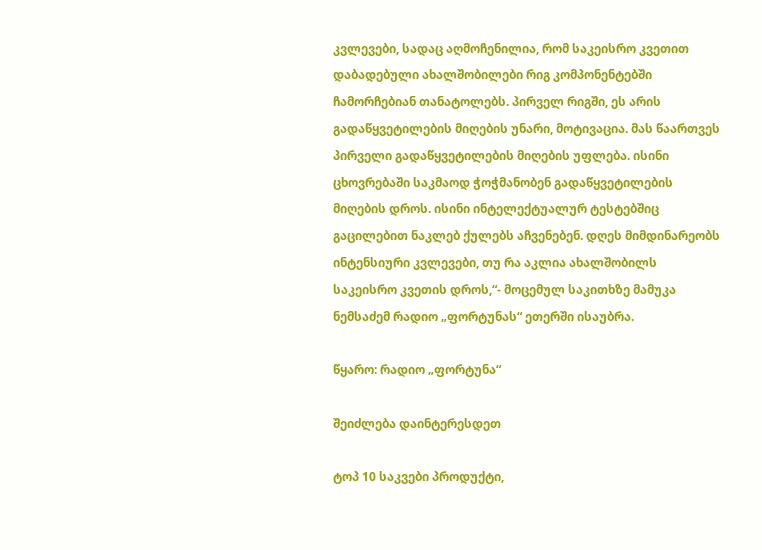კვლევები, სადაც აღმოჩენილია, რომ საკეისრო კვეთით დაბადებული ახალშობილები რიგ კომპონენტებში ჩამორჩებიან თანატოლებს. პირველ რიგში, ეს არის გადაწყვეტილების მიღების უნარი, მოტივაცია. მას წაართვეს პირველი გადაწყვეტილების მიღების უფლება. ისინი ცხოვრებაში საკმაოდ ჭოჭმანობენ გადაწყვეტილების მიღების დროს. ისინი ინტელექტუალურ ტესტებშიც გაცილებით ნაკლებ ქულებს აჩვენებენ. დღეს მიმდინარეობს ინტენსიური კვლევები, თუ რა აკლია ახალშობილს საკეისრო კვეთის დროს,“- მოცემულ საკითხზე მამუკა ნემსაძემ რადიო „ფორტუნას“ ეთერში ისაუბრა.

წყარო: რადიო „ფორტუნა“

შეიძლება დაინტერესდეთ

ტოპ 10 საკვები პროდუქტი,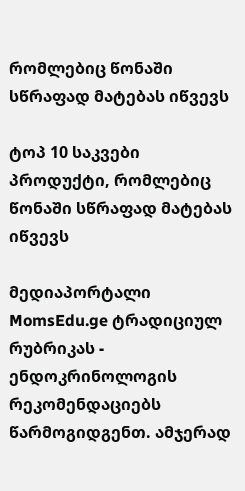რომლებიც წონაში სწრაფად მატებას იწვევს

ტოპ 10 საკვები პროდუქტი, რომლებიც წონაში სწრაფად მატებას იწვევს

მედიაპორტალი MomsEdu.ge ტრადიციულ რუბრიკას - ენდოკრინოლოგის რეკომენდაციებს წარმოგიდგენთ. ამჯერად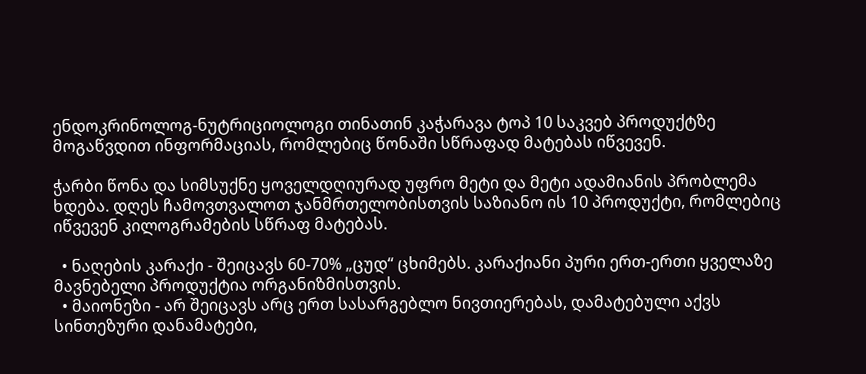ენდოკრინოლოგ-ნუტრიციოლოგი თინათინ კაჭარავა ტოპ 10 საკვებ პროდუქტზე მოგაწვდით ინფორმაციას, რომლებიც წონაში სწრაფად მატებას იწვევენ.

ჭარბი წონა და სიმსუქნე ყოველდღიურად უფრო მეტი და მეტი ადამიანის პრობლემა ხდება. დღეს ჩამოვთვალოთ ჯანმრთელობისთვის საზიანო ის 10 პროდუქტი, რომლებიც იწვევენ კილოგრამების სწრაფ მატებას.

  • ნაღების კარაქი - შეიცავს 60-70% „ცუდ“ ცხიმებს. კარაქიანი პური ერთ-ერთი ყველაზე მავნებელი პროდუქტია ორგანიზმისთვის.
  • მაიონეზი - არ შეიცავს არც ერთ სასარგებლო ნივთიერებას, დამატებული აქვს სინთეზური დანამატები,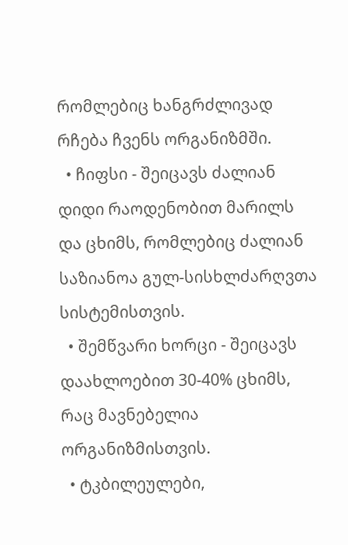რომლებიც ხანგრძლივად რჩება ჩვენს ორგანიზმში.
  • ჩიფსი - შეიცავს ძალიან დიდი რაოდენობით მარილს და ცხიმს, რომლებიც ძალიან საზიანოა გულ-სისხლძარღვთა სისტემისთვის.
  • შემწვარი ხორცი - შეიცავს დაახლოებით 30-40% ცხიმს, რაც მავნებელია ორგანიზმისთვის.
  • ტკბილეულები,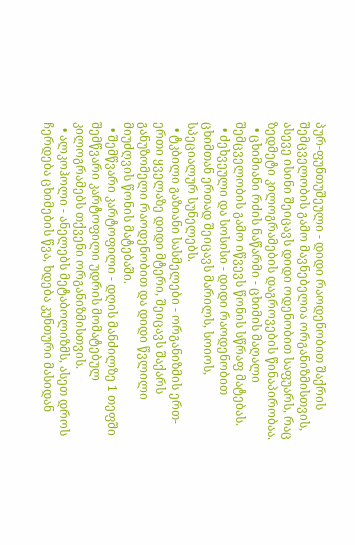პურ-ფუნთუშეული - დიდი რაოდენობით შაქრის შემცველობის გამო მავნებელია ორგანიზმისთვის, ასევე ისინი შეიცავს დიდი ოდენობით საფუარს, რაც ზედმეტი კილოგრამების დაგროვების წინაპირობაა.
  • ცხიმიანი რძის ნაწარმი - ცხიმის მაღალი შემცველობის გამო იწვევს წონის სწრაფ მატებას.
  • ძეხვეული და სოსისი - დიდი რაოდენობით ცხიმთან ერთად შეიცავს მარილს, სოიოს, სპეციალურ სუნელებს.
  • ტკბილი გაზიანი სასმელები - ორგანიზმის ერთ-ერთი ყველაზე დიდი მტერი, შეიცავს შაქარს განუზომელი რაოდენობით და დიდი წვლილი მიუძღვის წონის მატებაში.
  • შემწვარი კარტოფილი - დღის მანძილზე 1 თეფში შემწვარი კარტოფილი უდრის მომატებულ კილოგრამებს თქვენი ორგანიზმისთვის.
  • ალკოჰოლი - ანელებს მეტაბოლიზმს, ასეთ დროს ჩერდება ცხიმების წვა, ხდება კუნთური მასიდან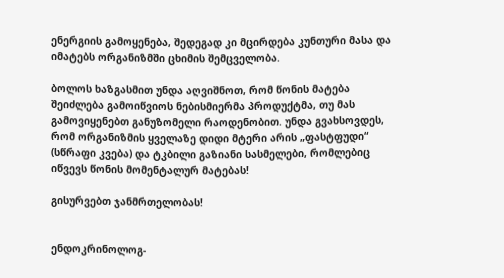ენერგიის გამოყენება, შედეგად კი მცირდება კუნთური მასა და იმატებს ორგანიზმში ცხიმის შემცველობა.

ბოლოს ხაზგასმით უნდა აღვიშნოთ, რომ წონის მატება შეიძლება გამოიწვიოს ნებისმიერმა პროდუქტმა, თუ მას გამოვიყენებთ განუზომელი რაოდენობით. უნდა გვახსოვდეს, რომ ორგანიზმის ყველაზე დიდი მტერი არის „ფასტფუდი“ (სწრაფი კვება) და ტკბილი გაზიანი სასმელები, რომლებიც იწვევს წონის მომენტალურ მატებას!

გისურვებთ ჯანმრთელობას!


ენდოკრინოლოგ-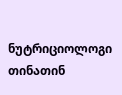ნუტრიციოლოგი თინათინ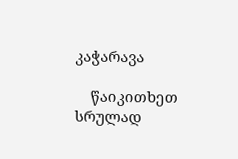კაჭარავა

    წაიკითხეთ სრულად